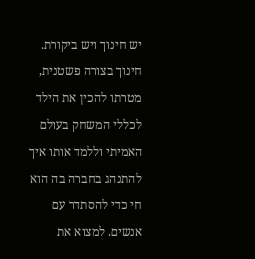יש חינוך ויש ביקורת. חינוך בצורה פשטנית, מטרתו להכין את הילד לכללי המשחק בעולם האמיתי וללמד אותו איך להתנהג בחברה בה הוא חי כדי להסתדר עם אנשים. למצוא את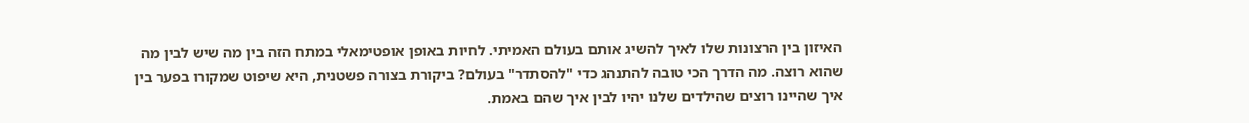האיזון בין הרצונות שלו לאיך להשיג אותם בעולם האמיתי. לחיות באופן אופטימאלי במתח הזה בין מה שיש לבין מה שהוא רוצה. מה הדרך הכי טובה להתנהג כדי "להסתדר" בעולם? ביקורת בצורה פשטנית, היא שיפוט שמקורו בפער בין איך שהיינו רוצים שהילדים שלנו יהיו לבין איך שהם באמת.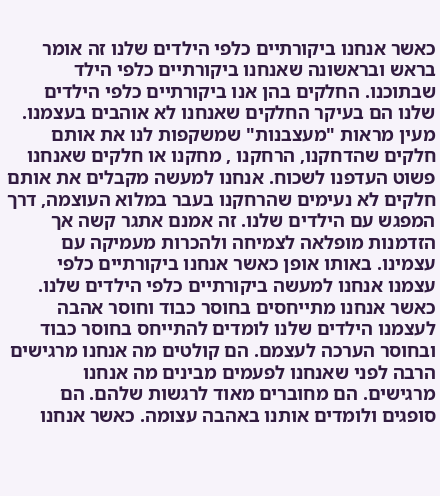כאשר אנחנו ביקורתיים כלפי הילדים שלנו זה אומר בראש ובראשונה שאנחנו ביקורתיים כלפי הילד שבתוכנו. החלקים בהן אנו ביקורתיים כלפי הילדים שלנו הם בעיקר החלקים שאנחנו לא אוהבים בעצמנו. מעין מראות "מעצבנות" שמשקפות לנו את אותם חלקים שהדחקנו, הרחקנו , מחקנו או חלקים שאנחנו פשוט העדפנו לשכוח. אנחנו למעשה מקבלים את אותם חלקים לא נעימים שהרחקנו בעבר במלוא העוצמה, דרך המפגש עם הילדים שלנו. זה אמנם אתגר קשה אך הזדמנות מופלאה לצמיחה ולהכרות מעמיקה עם עצמינו. באותו אופן כאשר אנחנו ביקורתיים כלפי עצמנו אנחנו למעשה ביקורתיים כלפי הילדים שלנו. כאשר אנחנו מתייחסים בחוסר כבוד וחוסר אהבה לעצמנו הילדים שלנו לומדים להתייחס בחוסר כבוד ובחוסר הערכה לעצמם. הם קולטים מה אנחנו מרגישים הרבה לפני שאנחנו לפעמים מבינים מה אנחנו מרגישים. הם מחוברים מאוד לרגשות שלהם. הם סופגים ולומדים אותנו באהבה עצומה. כאשר אנחנו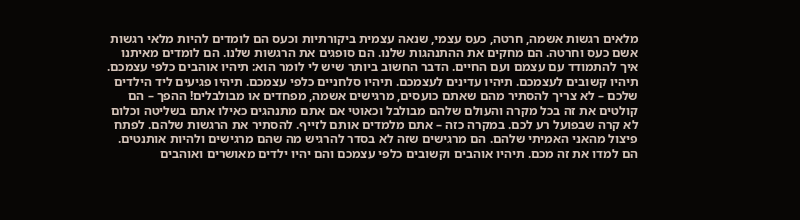מלאים רגשות אשמה, חרטה, כעס עצמי, שנאה עצמית ביקורתיות וכעס הם לומדים להיות מלאי רגשות אשם כעס וחרטה. הם מחקים את ההתנהגות שלנו. הם סופגים את הרגשות שלנו. הם לומדים מאיתנו איך להתמודד עם עצמם ועם החיים. הדבר החשוב ביותר שיש לי לומר הוא: תיהיו אוהבים כלפי עצמכם. תיהיו קשובים לעצמכם. תיהיו עדינים לעצמכם. תיהיו סלחניים כלפי עצמכם. תיהיו פגיעים ליד הילדים שלכם – לא צריך להסתיר מהם שאתם כועסים, מרגישים אשמה, מפחדים או מבולבלים! ההפך – הם קולטים את זה בכל מקרה והעולם שלהם מבולבל וכאוטי אם אתם מתנהגים כאילו אתם בשליטה וכלום לא קרה שבפועל רע לכם. במקרה כזה – אתם מלמדים אותם לזייף. להסתיר את הרגשות שלהם. לפתח פיצול מהאני האמיתי שלהם. הם מרגישים שזה לא בסדר להרגיש מה שהם מרגישים ולהיות אותנטים. הם למדו את זה מכם. תיהיו אוהבים וקשובים כלפי עצמכם והם יהיו ילדים מאושרים ואוהבים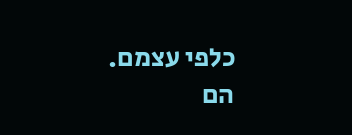כלפי עצמם. הם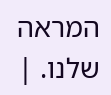המראה שלנו. |